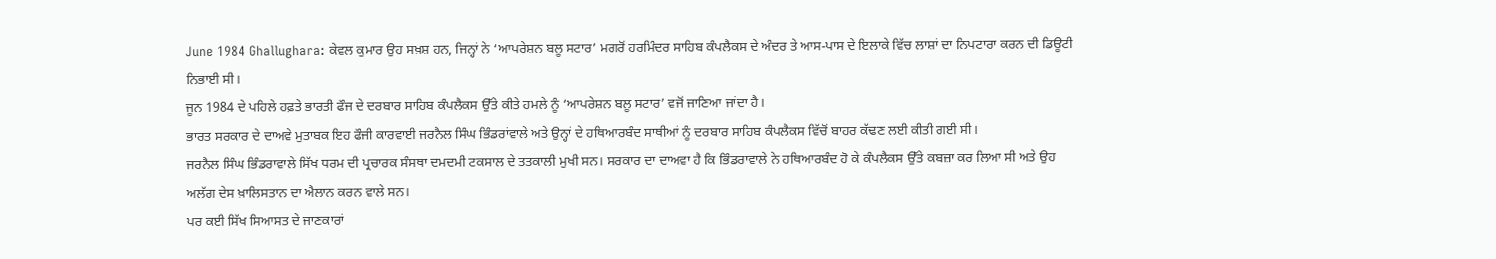June 1984 Ghallughara: ਕੇਵਲ ਕੁਮਾਰ ਉਹ ਸਖ਼ਸ਼ ਹਨ, ਜਿਨ੍ਹਾਂ ਨੇ ‘ਆਪਰੇਸ਼ਨ ਬਲੂ ਸਟਾਰ’ ਮਗਰੋਂ ਹਰਮਿੰਦਰ ਸਾਹਿਬ ਕੰਪਲੈਕਸ ਦੇ ਅੰਦਰ ਤੇ ਆਸ-ਪਾਸ ਦੇ ਇਲਾਕੇ ਵਿੱਚ ਲਾਸ਼ਾਂ ਦਾ ਨਿਪਟਾਰਾ ਕਰਨ ਦੀ ਡਿਊਟੀ ਨਿਭਾਈ ਸੀ।
ਜੂਨ 1984 ਦੇ ਪਹਿਲੇ ਹਫ਼ਤੇ ਭਾਰਤੀ ਫੌਜ ਦੇ ਦਰਬਾਰ ਸਾਹਿਬ ਕੰਪਲੈਕਸ ਉੱਤੇ ਕੀਤੇ ਹਮਲੇ ਨੂੰ ‘ਆਪਰੇਸ਼ਨ ਬਲੂ ਸਟਾਰ’ ਵਜੋਂ ਜਾਣਿਆ ਜਾਂਦਾ ਹੈ।
ਭਾਰਤ ਸਰਕਾਰ ਦੇ ਦਾਅਵੇ ਮੁਤਾਬਕ ਇਹ ਫੌਜੀ ਕਾਰਵਾਈ ਜਰਨੈਲ ਸਿੰਘ ਭਿੰਡਰਾਂਵਾਲੇ ਅਤੇ ਉਨ੍ਹਾਂ ਦੇ ਹਥਿਆਰਬੰਦ ਸਾਥੀਆਂ ਨੂੰ ਦਰਬਾਰ ਸਾਹਿਬ ਕੰਪਲੈਕਸ ਵਿੱਚੋਂ ਬਾਹਰ ਕੱਢਣ ਲਈ ਕੀਤੀ ਗਈ ਸੀ।
ਜਰਨੈਲ ਸਿੰਘ ਭਿੰਡਰਾਵਾਲੇ ਸਿੱਖ ਧਰਮ ਦੀ ਪ੍ਰਚਾਰਕ ਸੰਸਥਾ ਦਮਦਮੀ ਟਕਸਾਲ ਦੇ ਤਤਕਾਲੀ ਮੁਖੀ ਸਨ। ਸਰਕਾਰ ਦਾ ਦਾਅਵਾ ਹੈ ਕਿ ਭਿੰਡਰਾਵਾਲੇ ਨੇ ਹਥਿਆਰਬੰਦ ਹੋ ਕੇ ਕੰਪਲੈਕਸ ਉੱਤੇ ਕਬਜ਼ਾ ਕਰ ਲਿਆ ਸੀ ਅਤੇ ਉਹ ਅਲੱਗ ਦੇਸ ਖ਼ਾਲਿਸਤਾਨ ਦਾ ਐਲਾਨ ਕਰਨ ਵਾਲੇ ਸਨ।
ਪਰ ਕਈ ਸਿੱਖ ਸਿਆਸਤ ਦੇ ਜਾਣਕਾਰਾਂ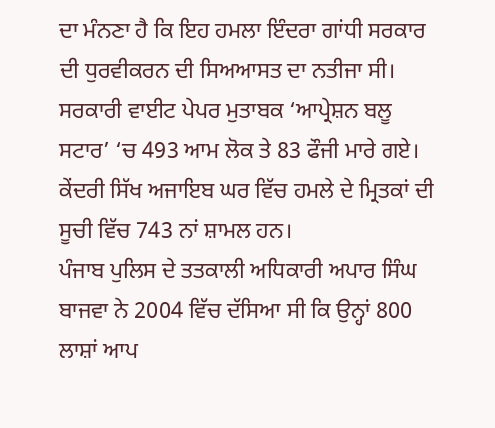ਦਾ ਮੰਨਣਾ ਹੈ ਕਿ ਇਹ ਹਮਲਾ ਇੰਦਰਾ ਗਾਂਧੀ ਸਰਕਾਰ ਦੀ ਧੁਰਵੀਕਰਨ ਦੀ ਸਿਅਆਸਤ ਦਾ ਨਤੀਜਾ ਸੀ।
ਸਰਕਾਰੀ ਵਾਈਟ ਪੇਪਰ ਮੁਤਾਬਕ ‘ਆਪ੍ਰੇਸ਼ਨ ਬਲੂ ਸਟਾਰ’ ‘ਚ 493 ਆਮ ਲੋਕ ਤੇ 83 ਫੌਜੀ ਮਾਰੇ ਗਏ। ਕੇਂਦਰੀ ਸਿੱਖ ਅਜਾਇਬ ਘਰ ਵਿੱਚ ਹਮਲੇ ਦੇ ਮ੍ਰਿਤਕਾਂ ਦੀ ਸੂਚੀ ਵਿੱਚ 743 ਨਾਂ ਸ਼ਾਮਲ ਹਨ।
ਪੰਜਾਬ ਪੁਲਿਸ ਦੇ ਤਤਕਾਲੀ ਅਧਿਕਾਰੀ ਅਪਾਰ ਸਿੰਘ ਬਾਜਵਾ ਨੇ 2004 ਵਿੱਚ ਦੱਸਿਆ ਸੀ ਕਿ ਉਨ੍ਹਾਂ 800 ਲਾਸ਼ਾਂ ਆਪ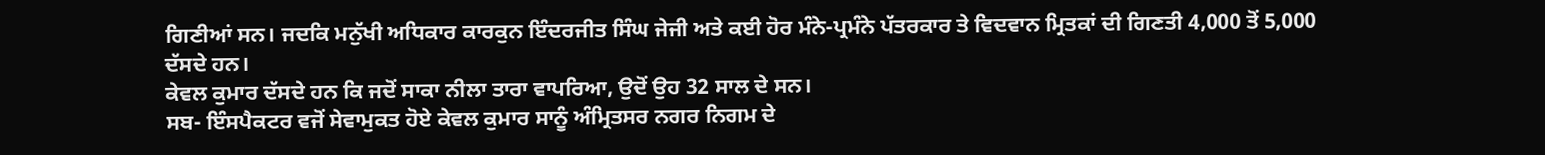ਗਿਣੀਆਂ ਸਨ। ਜਦਕਿ ਮਨੁੱਖੀ ਅਧਿਕਾਰ ਕਾਰਕੁਨ ਇੰਦਰਜੀਤ ਸਿੰਘ ਜੇਜੀ ਅਤੇ ਕਈ ਹੋਰ ਮੰਨੇ-ਪ੍ਰਮੰਨੇ ਪੱਤਰਕਾਰ ਤੇ ਵਿਦਵਾਨ ਮ੍ਰਿਤਕਾਂ ਦੀ ਗਿਣਤੀ 4,000 ਤੋਂ 5,000 ਦੱਸਦੇ ਹਨ।
ਕੇਵਲ ਕੁਮਾਰ ਦੱਸਦੇ ਹਨ ਕਿ ਜਦੋਂ ਸਾਕਾ ਨੀਲਾ ਤਾਰਾ ਵਾਪਰਿਆ, ਉਦੋਂ ਉਹ 32 ਸਾਲ ਦੇ ਸਨ।
ਸਬ- ਇੰਸਪੈਕਟਰ ਵਜੋਂ ਸੇਵਾਮੁਕਤ ਹੋਏ ਕੇਵਲ ਕੁਮਾਰ ਸਾਨੂੰ ਅੰਮ੍ਰਿਤਸਰ ਨਗਰ ਨਿਗਮ ਦੇ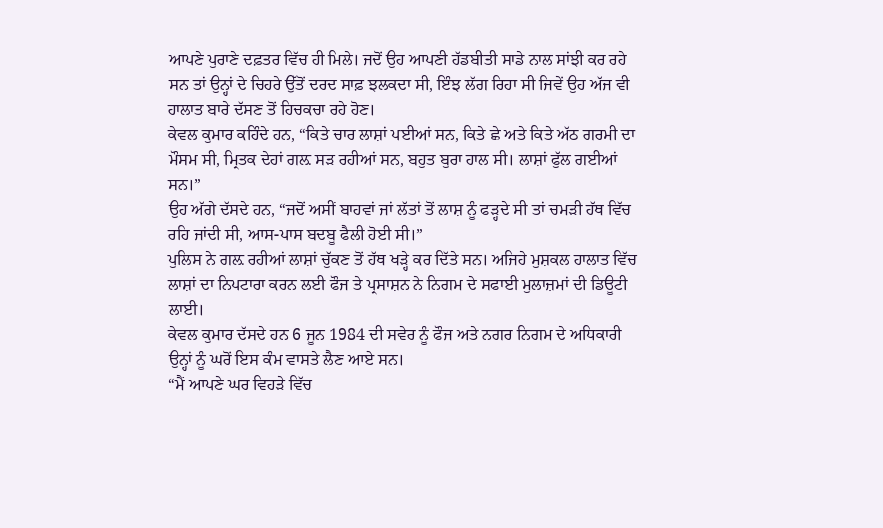ਆਪਣੇ ਪੁਰਾਣੇ ਦਫ਼ਤਰ ਵਿੱਚ ਹੀ ਮਿਲੇ। ਜਦੋਂ ਉਹ ਆਪਣੀ ਹੱਡਬੀਤੀ ਸਾਡੇ ਨਾਲ ਸਾਂਝੀ ਕਰ ਰਹੇ ਸਨ ਤਾਂ ਉਨ੍ਹਾਂ ਦੇ ਚਿਹਰੇ ਉੱਤੋਂ ਦਰਦ ਸਾਫ਼ ਝਲਕਦਾ ਸੀ, ਇੰਝ ਲੱਗ ਰਿਹਾ ਸੀ ਜਿਵੇਂ ਉਹ ਅੱਜ ਵੀ ਹਾਲਾਤ ਬਾਰੇ ਦੱਸਣ ਤੋਂ ਹਿਚਕਚਾ ਰਹੇ ਹੋਣ।
ਕੇਵਲ ਕੁਮਾਰ ਕਹਿੰਦੇ ਹਨ, “ਕਿਤੇ ਚਾਰ ਲਾਸ਼ਾਂ ਪਈਆਂ ਸਨ, ਕਿਤੇ ਛੇ ਅਤੇ ਕਿਤੇ ਅੱਠ ਗਰਮੀ ਦਾ ਮੌਸਮ ਸੀ, ਮ੍ਰਿਤਕ ਦੇਹਾਂ ਗਲ਼ ਸੜ ਰਹੀਆਂ ਸਨ, ਬਹੁਤ ਬੁਰਾ ਹਾਲ ਸੀ। ਲਾਸ਼ਾਂ ਫੁੱਲ ਗਈਆਂ ਸਨ।”
ਉਹ ਅੱਗੇ ਦੱਸਦੇ ਹਨ, “ਜਦੋਂ ਅਸੀਂ ਬਾਹਵਾਂ ਜਾਂ ਲੱਤਾਂ ਤੋਂ ਲਾਸ਼ ਨੂੰ ਫੜ੍ਹਦੇ ਸੀ ਤਾਂ ਚਮੜੀ ਹੱਥ ਵਿੱਚ ਰਹਿ ਜਾਂਦੀ ਸੀ, ਆਸ-ਪਾਸ ਬਦਬੂ ਫੈਲੀ ਹੋਈ ਸੀ।”
ਪੁਲਿਸ ਨੇ ਗਲ਼ ਰਹੀਆਂ ਲਾਸ਼ਾਂ ਚੁੱਕਣ ਤੋਂ ਹੱਥ ਖੜ੍ਹੇ ਕਰ ਦਿੱਤੇ ਸਨ। ਅਜਿਹੇ ਮੁਸ਼ਕਲ ਹਾਲਾਤ ਵਿੱਚ ਲਾਸ਼ਾਂ ਦਾ ਨਿਪਟਾਰਾ ਕਰਨ ਲਈ ਫੌਜ ਤੇ ਪ੍ਰਸਾਸ਼ਨ ਨੇ ਨਿਗਮ ਦੇ ਸਫਾਈ ਮੁਲਾਜ਼ਮਾਂ ਦੀ ਡਿਊਟੀ ਲਾਈ।
ਕੇਵਲ ਕੁਮਾਰ ਦੱਸਦੇ ਹਨ 6 ਜੂਨ 1984 ਦੀ ਸਵੇਰ ਨੂੰ ਫੌਜ ਅਤੇ ਨਗਰ ਨਿਗਮ ਦੇ ਅਧਿਕਾਰੀ ਉਨ੍ਹਾਂ ਨੂੰ ਘਰੋਂ ਇਸ ਕੰਮ ਵਾਸਤੇ ਲੈਣ ਆਏ ਸਨ।
“ਮੈਂ ਆਪਣੇ ਘਰ ਵਿਹੜੇ ਵਿੱਚ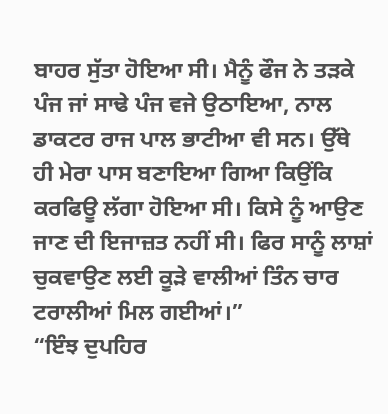ਬਾਹਰ ਸੁੱਤਾ ਹੋਇਆ ਸੀ। ਮੈਨੂੰ ਫੌਜ ਨੇ ਤੜਕੇ ਪੰਜ ਜਾਂ ਸਾਢੇ ਪੰਜ ਵਜੇ ਉਠਾਇਆ, ਨਾਲ ਡਾਕਟਰ ਰਾਜ ਪਾਲ ਭਾਟੀਆ ਵੀ ਸਨ। ਉੱਥੇ ਹੀ ਮੇਰਾ ਪਾਸ ਬਣਾਇਆ ਗਿਆ ਕਿਉਂਕਿ ਕਰਫਿਊ ਲੱਗਾ ਹੋਇਆ ਸੀ। ਕਿਸੇ ਨੂੰ ਆਉਣ ਜਾਣ ਦੀ ਇਜਾਜ਼ਤ ਨਹੀਂ ਸੀ। ਫਿਰ ਸਾਨੂੰ ਲਾਸ਼ਾਂ ਚੁਕਵਾਉਣ ਲਈ ਕੂੜੇ ਵਾਲੀਆਂ ਤਿੰਨ ਚਾਰ ਟਰਾਲੀਆਂ ਮਿਲ ਗਈਆਂ।”
“ਇੰਝ ਦੁਪਹਿਰ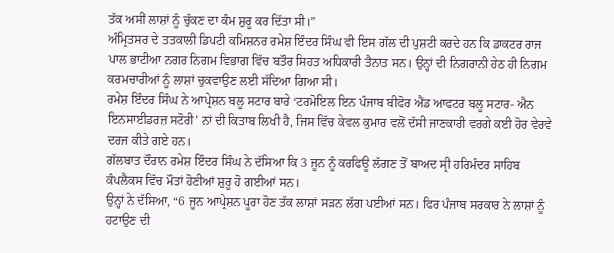ਤੱਕ ਅਸੀਂ ਲਾਸ਼ਾਂ ਨੂੰ ਚੁੱਕਣ ਦਾ ਕੰਮ ਸ਼ੁਰੂ ਕਰ ਦਿੱਤਾ ਸੀ।”
ਅੰਮ੍ਰਿਤਸਰ ਦੇ ਤਤਕਾਲੀ ਡਿਪਟੀ ਕਮਿਸ਼ਨਰ ਰਮੇਸ਼ ਇੰਦਰ ਸਿੰਘ ਵੀ ਇਸ ਗੱਲ ਦੀ ਪੁਸ਼ਟੀ ਕਰਦੇ ਹਨ ਕਿ ਡਾਕਟਰ ਰਾਜ ਪਾਲ ਭਾਟੀਆ ਨਗਰ ਨਿਗਮ ਵਿਭਾਗ ਵਿੱਚ ਬਤੌਰ ਸਿਹਤ ਅਧਿਕਾਰੀ ਤੈਨਾਤ ਸਨ। ਉਨ੍ਹਾਂ ਦੀ ਨਿਗਰਾਨੀ ਹੇਠ ਹੀ ਨਿਗਮ ਕਰਮਚਾਰੀਆਂ ਨੂੰ ਲਾਸ਼ਾਂ ਚੁਕਵਾਉਣ ਲਈ ਸੱਦਿਆ ਗਿਆ ਸੀ।
ਰਮੇਸ਼ ਇੰਦਰ ਸਿੰਘ ਨੇ ਆਪ੍ਰੇਸ਼ਨ ਬਲੂ ਸਟਾਰ ਬਾਰੇ ‘ਟਰਮੋਇਲ ਇਨ ਪੰਜਾਬ ਬੀਫੋਰ ਐਂਡ ਆਫਟਰ ਬਲੂ ਸਟਾਰ- ਐਨ ਇਨਸਾਈਡਰਜ਼ ਸਟੋਰੀ’ ਨਾਂ ਦੀ ਕਿਤਾਬ ਲਿਖੀ ਹੈ, ਜਿਸ ਵਿੱਚ ਕੇਵਲ ਕੁਮਾਰ ਵਲੋਂ ਦੱਸੀ ਜਾਣਕਾਰੀ ਵਰਗੇ ਕਈ ਹੋਰ ਵੇਰਵੇ ਦਰਜ ਕੀਤੇ ਗਏ ਹਨ।
ਗੱਲਬਾਤ ਦੌਰਾਨ ਰਮੇਸ਼ ਇੰਦਰ ਸਿੰਘ ਨੇ ਦੱਸਿਆ ਕਿ 3 ਜੂਨ ਨੂੰ ਕਰਫਿਊ ਲੱਗਣ ਤੋਂ ਬਾਅਦ ਸ੍ਰੀ ਹਰਿਮੰਦਰ ਸਾਹਿਬ ਕੰਪਲੈਕਸ ਵਿੱਚ ਮੌਤਾਂ ਹੋਣੀਆਂ ਸ਼ੁਰੂ ਹੋ ਗਈਆਂ ਸਨ।
ਉਨ੍ਹਾਂ ਨੇ ਦੱਸਿਆ, “6 ਜੂਨ ਆਪ੍ਰੇਸ਼ਨ ਪੂਰਾ ਹੋਣ ਤੱਕ ਲਾਸ਼ਾਂ ਸੜਨ ਲੱਗ ਪਈਆਂ ਸਨ। ਫਿਰ ਪੰਜਾਬ ਸਰਕਾਰ ਨੇ ਲਾਸ਼ਾਂ ਨੂੰ ਹਟਾਉਣ ਦੀ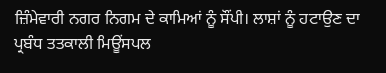ਜ਼ਿੰਮੇਵਾਰੀ ਨਗਰ ਨਿਗਮ ਦੇ ਕਾਮਿਆਂ ਨੂੰ ਸੌਂਪੀ। ਲਾਸ਼ਾਂ ਨੂੰ ਹਟਾਉਣ ਦਾ ਪ੍ਰਬੰਧ ਤਤਕਾਲੀ ਮਿਊਂਸਪਲ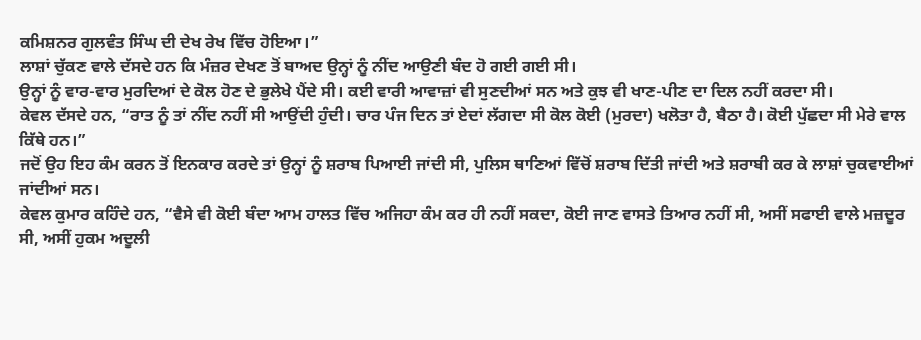ਕਮਿਸ਼ਨਰ ਗੁਲਵੰਤ ਸਿੰਘ ਦੀ ਦੇਖ ਰੇਖ ਵਿੱਚ ਹੋਇਆ।”
ਲਾਸ਼ਾਂ ਚੁੱਕਣ ਵਾਲੇ ਦੱਸਦੇ ਹਨ ਕਿ ਮੰਜ਼ਰ ਦੇਖਣ ਤੋਂ ਬਾਅਦ ਉਨ੍ਹਾਂ ਨੂੰ ਨੀਂਦ ਆਉਣੀ ਬੰਦ ਹੋ ਗਈ ਗਈ ਸੀ।
ਉਨ੍ਹਾਂ ਨੂੰ ਵਾਰ-ਵਾਰ ਮੁਰਦਿਆਂ ਦੇ ਕੋਲ ਹੋਣ ਦੇ ਭੁਲੇਖੇ ਪੈਂਦੇ ਸੀ। ਕਈ ਵਾਰੀ ਆਵਾਜ਼ਾਂ ਵੀ ਸੁਣਦੀਆਂ ਸਨ ਅਤੇ ਕੁਝ ਵੀ ਖਾਣ-ਪੀਣ ਦਾ ਦਿਲ ਨਹੀਂ ਕਰਦਾ ਸੀ।
ਕੇਵਲ ਦੱਸਦੇ ਹਨ, “ਰਾਤ ਨੂੰ ਤਾਂ ਨੀਂਦ ਨਹੀਂ ਸੀ ਆਉਂਦੀ ਹੁੰਦੀ। ਚਾਰ ਪੰਜ ਦਿਨ ਤਾਂ ਏਦਾਂ ਲੱਗਦਾ ਸੀ ਕੋਲ ਕੋਈ (ਮੁਰਦਾ) ਖਲੋਤਾ ਹੈ, ਬੈਠਾ ਹੈ। ਕੋਈ ਪੁੱਛਦਾ ਸੀ ਮੇਰੇ ਵਾਲ ਕਿੱਥੇ ਹਨ।”
ਜਦੋਂ ਉਹ ਇਹ ਕੰਮ ਕਰਨ ਤੋਂ ਇਨਕਾਰ ਕਰਦੇ ਤਾਂ ਉਨ੍ਹਾਂ ਨੂੰ ਸ਼ਰਾਬ ਪਿਆਈ ਜਾਂਦੀ ਸੀ, ਪੁਲਿਸ ਥਾਣਿਆਂ ਵਿੱਚੋਂ ਸ਼ਰਾਬ ਦਿੱਤੀ ਜਾਂਦੀ ਅਤੇ ਸ਼ਰਾਬੀ ਕਰ ਕੇ ਲਾਸ਼ਾਂ ਚੁਕਵਾਈਆਂ ਜਾਂਦੀਆਂ ਸਨ।
ਕੇਵਲ ਕੁਮਾਰ ਕਹਿੰਦੇ ਹਨ, “ਵੈਸੇ ਵੀ ਕੋਈ ਬੰਦਾ ਆਮ ਹਾਲਤ ਵਿੱਚ ਅਜਿਹਾ ਕੰਮ ਕਰ ਹੀ ਨਹੀਂ ਸਕਦਾ, ਕੋਈ ਜਾਣ ਵਾਸਤੇ ਤਿਆਰ ਨਹੀਂ ਸੀ, ਅਸੀਂ ਸਫਾਈ ਵਾਲੇ ਮਜ਼ਦੂਰ ਸੀ, ਅਸੀਂ ਹੁਕਮ ਅਦੂਲੀ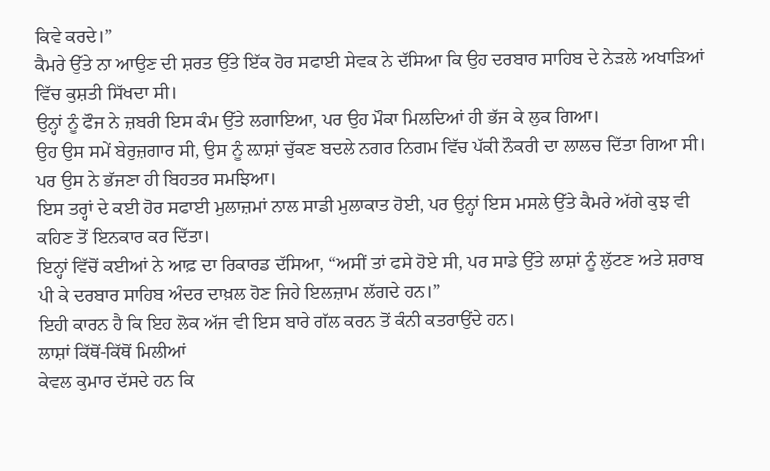ਕਿਵੇ ਕਰਦੇ।”
ਕੈਮਰੇ ਉੱਤੇ ਨਾ ਆਉਣ ਦੀ ਸ਼ਰਤ ਉੱਤੇ ਇੱਕ ਹੋਰ ਸਫਾਈ ਸੇਵਕ ਨੇ ਦੱਸਿਆ ਕਿ ਉਹ ਦਰਬਾਰ ਸਾਹਿਬ ਦੇ ਨੇੜਲੇ ਅਖਾੜਿਆਂ ਵਿੱਚ ਕੁਸ਼ਤੀ ਸਿੱਖਦਾ ਸੀ।
ਉਨ੍ਹਾਂ ਨੂੰ ਫੌਜ ਨੇ ਜ਼ਬਰੀ ਇਸ ਕੰਮ ਉੱਤੇ ਲਗਾਇਆ, ਪਰ ਉਹ ਮੌਕਾ ਮਿਲਦਿਆਂ ਹੀ ਭੱਜ ਕੇ ਲੁਕ ਗਿਆ।
ਉਹ ਉਸ ਸਮੇਂ ਬੇਰੁਜ਼ਗਾਰ ਸੀ, ਉਸ ਨੂੰ ਲ਼ਾਸ਼ਾਂ ਚੁੱਕਣ ਬਦਲੇ ਨਗਰ ਨਿਗਮ ਵਿੱਚ ਪੱਕੀ ਨੌਕਰੀ ਦਾ ਲਾਲਚ ਦਿੱਤਾ ਗਿਆ ਸੀ। ਪਰ ਉਸ ਨੇ ਭੱਜਣਾ ਹੀ ਬਿਹਤਰ ਸਮਝਿਆ।
ਇਸ ਤਰ੍ਹਾਂ ਦੇ ਕਈ ਹੋਰ ਸਫਾਈ ਮੁਲਾਜ਼ਮਾਂ ਨਾਲ ਸਾਡੀ ਮੁਲਾਕਾਤ ਹੋਈ, ਪਰ ਉਨ੍ਹਾਂ ਇਸ ਮਸਲੇ ਉੱਤੇ ਕੈਮਰੇ ਅੱਗੇ ਕੁਝ ਵੀ ਕਹਿਣ ਤੋਂ ਇਨਕਾਰ ਕਰ ਦਿੱਤਾ।
ਇਨ੍ਹਾਂ ਵਿੱਚੋਂ ਕਈਆਂ ਨੇ ਆਫ਼ ਦਾ ਰਿਕਾਰਡ ਦੱਸਿਆ, “ਅਸੀਂ ਤਾਂ ਫਸੇ ਹੋਏ ਸੀ, ਪਰ ਸਾਡੇ ਉੱਤੇ ਲਾਸ਼ਾਂ ਨੂੰ ਲੁੱਟਣ ਅਤੇ ਸ਼ਰਾਬ ਪੀ ਕੇ ਦਰਬਾਰ ਸਾਹਿਬ ਅੰਦਰ ਦਾਖ਼ਲ ਹੋਣ ਜਿਹੇ ਇਲਜ਼ਾਮ ਲੱਗਦੇ ਹਨ।”
ਇਹੀ ਕਾਰਨ ਹੈ ਕਿ ਇਹ ਲੋਕ ਅੱਜ ਵੀ ਇਸ ਬਾਰੇ ਗੱਲ ਕਰਨ ਤੋਂ ਕੰਨੀ ਕਤਰਾਉਂਦੇ ਹਨ।
ਲਾਸ਼ਾਂ ਕਿੱਥੋਂ-ਕਿੱਥੋਂ ਮਿਲੀਆਂ
ਕੇਵਲ ਕੁਮਾਰ ਦੱਸਦੇ ਹਨ ਕਿ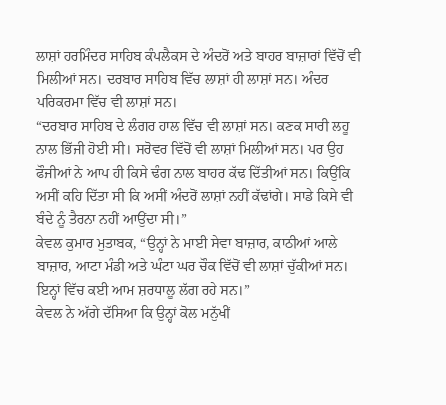ਲਾਸ਼ਾਂ ਹਰਮਿੰਦਰ ਸਾਹਿਬ ਕੰਪਲੈਕਸ ਦੇ ਅੰਦਰੋਂ ਅਤੇ ਬਾਹਰ ਬਾਜ਼ਾਰਾਂ ਵਿੱਚੋਂ ਵੀ ਮਿਲੀਆਂ ਸਨ। ਦਰਬਾਰ ਸਾਹਿਬ ਵਿੱਚ ਲਾਸ਼ਾਂ ਹੀ ਲਾਸ਼ਾਂ ਸਨ। ਅੰਦਰ ਪਰਿਕਰਮਾ ਵਿੱਚ ਵੀ ਲਾਸ਼ਾਂ ਸਨ।
“ਦਰਬਾਰ ਸਾਹਿਬ ਦੇ ਲੰਗਰ ਹਾਲ ਵਿੱਚ ਵੀ ਲਾਸ਼ਾਂ ਸਨ। ਕਣਕ ਸਾਰੀ ਲਹੂ ਨਾਲ ਭਿੱਜੀ ਹੋਈ ਸੀ। ਸਰੋਵਰ ਵਿੱਚੋਂ ਵੀ ਲਾਸ਼ਾਂ ਮਿਲੀਆਂ ਸਨ। ਪਰ ਉਹ ਫੌਜੀਆਂ ਨੇ ਆਪ ਹੀ ਕਿਸੇ ਢੰਗ ਨਾਲ ਬਾਹਰ ਕੱਢ ਦਿੱਤੀਆਂ ਸਨ। ਕਿਉਂਕਿ ਅਸੀਂ ਕਹਿ ਦਿੱਤਾ ਸੀ ਕਿ ਅਸੀਂ ਅੰਦਰੋਂ ਲਾਸ਼ਾਂ ਨਹੀਂ ਕੱਢਾਂਗੇ। ਸਾਡੇ ਕਿਸੇ ਵੀ ਬੰਦੇ ਨੂੰ ਤੈਰਨਾ ਨਹੀਂ ਆਉਂਦਾ ਸੀ।”
ਕੇਵਲ ਕੁਮਾਰ ਮੁਤਾਬਕ, “ਉਨ੍ਹਾਂ ਨੇ ਮਾਈ ਸੇਵਾ ਬਾਜ਼ਾਰ, ਕਾਠੀਆਂ ਆਲੇ ਬਾਜ਼ਾਰ, ਆਟਾ ਮੰਡੀ ਅਤੇ ਘੰਟਾ ਘਰ ਚੌਕ ਵਿੱਚੋਂ ਵੀ ਲਾਸ਼ਾਂ ਚੁੱਕੀਆਂ ਸਨ। ਇਨ੍ਹਾਂ ਵਿੱਚ ਕਈ ਆਮ ਸ਼ਰਧਾਲੂ ਲੱਗ ਰਹੇ ਸਨ।”
ਕੇਵਲ ਨੇ ਅੱਗੇ ਦੱਸਿਆ ਕਿ ਉਨ੍ਹਾਂ ਕੋਲ ਮਨੁੱਖੀਂ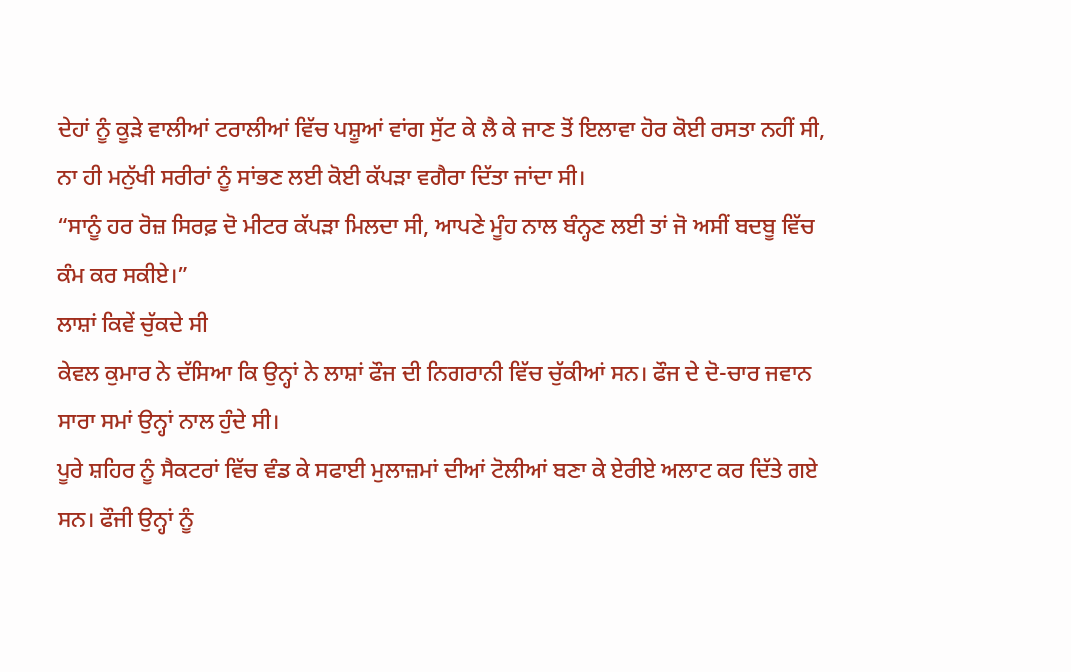ਦੇਹਾਂ ਨੂੰ ਕੂੜੇ ਵਾਲੀਆਂ ਟਰਾਲੀਆਂ ਵਿੱਚ ਪਸ਼ੂਆਂ ਵਾਂਗ ਸੁੱਟ ਕੇ ਲੈ ਕੇ ਜਾਣ ਤੋਂ ਇਲਾਵਾ ਹੋਰ ਕੋਈ ਰਸਤਾ ਨਹੀਂ ਸੀ, ਨਾ ਹੀ ਮਨੁੱਖੀ ਸਰੀਰਾਂ ਨੂੰ ਸਾਂਭਣ ਲਈ ਕੋਈ ਕੱਪੜਾ ਵਗੈਰਾ ਦਿੱਤਾ ਜਾਂਦਾ ਸੀ।
“ਸਾਨੂੰ ਹਰ ਰੋਜ਼ ਸਿਰਫ਼ ਦੋ ਮੀਟਰ ਕੱਪੜਾ ਮਿਲਦਾ ਸੀ, ਆਪਣੇ ਮੂੰਹ ਨਾਲ ਬੰਨ੍ਹਣ ਲਈ ਤਾਂ ਜੋ ਅਸੀਂ ਬਦਬੂ ਵਿੱਚ ਕੰਮ ਕਰ ਸਕੀਏ।”
ਲਾਸ਼ਾਂ ਕਿਵੇਂ ਚੁੱਕਦੇ ਸੀ
ਕੇਵਲ ਕੁਮਾਰ ਨੇ ਦੱਸਿਆ ਕਿ ਉਨ੍ਹਾਂ ਨੇ ਲਾਸ਼ਾਂ ਫੌਜ ਦੀ ਨਿਗਰਾਨੀ ਵਿੱਚ ਚੁੱਕੀਆਂ ਸਨ। ਫੌਜ ਦੇ ਦੋ-ਚਾਰ ਜਵਾਨ ਸਾਰਾ ਸਮਾਂ ਉਨ੍ਹਾਂ ਨਾਲ ਹੁੰਦੇ ਸੀ।
ਪੂਰੇ ਸ਼ਹਿਰ ਨੂੰ ਸੈਕਟਰਾਂ ਵਿੱਚ ਵੰਡ ਕੇ ਸਫਾਈ ਮੁਲਾਜ਼ਮਾਂ ਦੀਆਂ ਟੋਲੀਆਂ ਬਣਾ ਕੇ ਏਰੀਏ ਅਲਾਟ ਕਰ ਦਿੱਤੇ ਗਏ ਸਨ। ਫੌਜੀ ਉਨ੍ਹਾਂ ਨੂੰ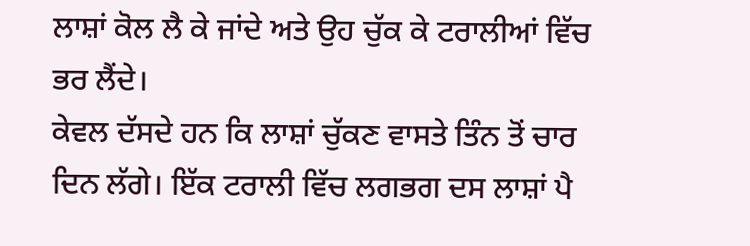ਲਾਸ਼ਾਂ ਕੋਲ ਲੈ ਕੇ ਜਾਂਦੇ ਅਤੇ ਉਹ ਚੁੱਕ ਕੇ ਟਰਾਲੀਆਂ ਵਿੱਚ ਭਰ ਲੈਂਦੇ।
ਕੇਵਲ ਦੱਸਦੇ ਹਨ ਕਿ ਲਾਸ਼ਾਂ ਚੁੱਕਣ ਵਾਸਤੇ ਤਿੰਨ ਤੋਂ ਚਾਰ ਦਿਨ ਲੱਗੇ। ਇੱਕ ਟਰਾਲੀ ਵਿੱਚ ਲਗਭਗ ਦਸ ਲਾਸ਼ਾਂ ਪੈ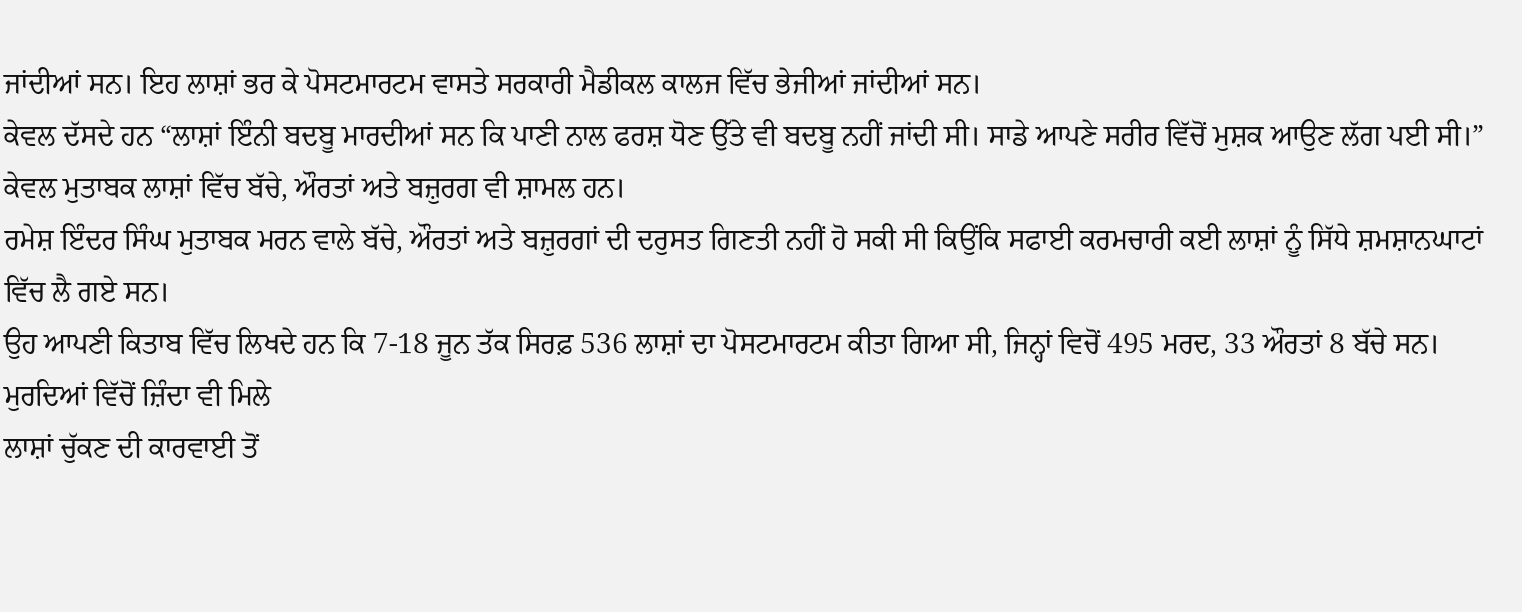ਜਾਂਦੀਆਂ ਸਨ। ਇਹ ਲਾਸ਼ਾਂ ਭਰ ਕੇ ਪੋਸਟਮਾਰਟਮ ਵਾਸਤੇ ਸਰਕਾਰੀ ਮੈਡੀਕਲ ਕਾਲਜ ਵਿੱਚ ਭੇਜੀਆਂ ਜਾਂਦੀਆਂ ਸਨ।
ਕੇਵਲ ਦੱਸਦੇ ਹਨ “ਲਾਸ਼ਾਂ ਇੰਨੀ ਬਦਬੂ ਮਾਰਦੀਆਂ ਸਨ ਕਿ ਪਾਣੀ ਨਾਲ ਫਰਸ਼ ਧੋਣ ਉੱਤੇ ਵੀ ਬਦਬੂ ਨਹੀਂ ਜਾਂਦੀ ਸੀ। ਸਾਡੇ ਆਪਣੇ ਸਰੀਰ ਵਿੱਚੋਂ ਮੁਸ਼ਕ ਆਉਣ ਲੱਗ ਪਈ ਸੀ।”
ਕੇਵਲ ਮੁਤਾਬਕ ਲਾਸ਼ਾਂ ਵਿੱਚ ਬੱਚੇ, ਔਰਤਾਂ ਅਤੇ ਬਜ਼ੁਰਗ ਵੀ ਸ਼ਾਮਲ ਹਨ।
ਰਮੇਸ਼ ਇੰਦਰ ਸਿੰਘ ਮੁਤਾਬਕ ਮਰਨ ਵਾਲੇ ਬੱਚੇ, ਔਰਤਾਂ ਅਤੇ ਬਜ਼ੁਰਗਾਂ ਦੀ ਦਰੁਸਤ ਗਿਣਤੀ ਨਹੀਂ ਹੋ ਸਕੀ ਸੀ ਕਿਉਂਕਿ ਸਫਾਈ ਕਰਮਚਾਰੀ ਕਈ ਲਾਸ਼ਾਂ ਨੂੰ ਸਿੱਧੇ ਸ਼ਮਸ਼ਾਨਘਾਟਾਂ ਵਿੱਚ ਲੈ ਗਏ ਸਨ।
ਉਹ ਆਪਣੀ ਕਿਤਾਬ ਵਿੱਚ ਲਿਖਦੇ ਹਨ ਕਿ 7-18 ਜੂਨ ਤੱਕ ਸਿਰਫ਼ 536 ਲਾਸ਼ਾਂ ਦਾ ਪੋਸਟਮਾਰਟਮ ਕੀਤਾ ਗਿਆ ਸੀ, ਜਿਨ੍ਹਾਂ ਵਿਚੋਂ 495 ਮਰਦ, 33 ਔਰਤਾਂ 8 ਬੱਚੇ ਸਨ।
ਮੁਰਦਿਆਂ ਵਿੱਚੋਂ ਜ਼ਿੰਦਾ ਵੀ ਮਿਲੇ
ਲਾਸ਼ਾਂ ਚੁੱਕਣ ਦੀ ਕਾਰਵਾਈ ਤੋਂ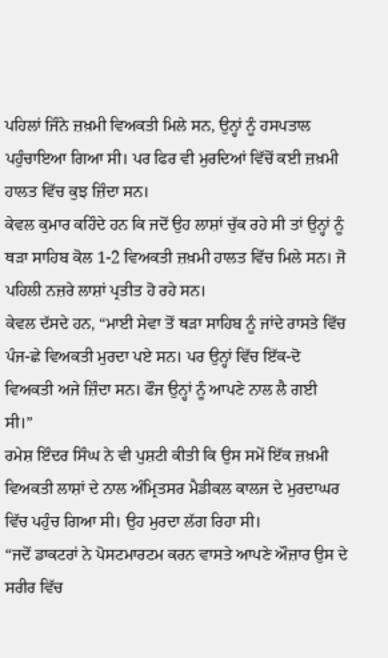ਪਹਿਲਾਂ ਜਿੰਨੇ ਜ਼ਖ਼ਮੀ ਵਿਅਕਤੀ ਮਿਲੇ ਸਨ, ਉਨ੍ਹਾਂ ਨੂੰ ਹਸਪਤਾਲ ਪਹੁੰਚਾਇਆ ਗਿਆ ਸੀ। ਪਰ ਫਿਰ ਵੀ ਮੁਰਦਿਆਂ ਵਿੱਚੋਂ ਕਈ ਜ਼ਖ਼ਮੀ ਹਾਲਤ ਵਿੱਚ ਕੁਝ ਜ਼ਿੰਦਾ ਸਨ।
ਕੇਵਲ ਕੁਮਾਰ ਕਹਿੰਦੇ ਹਨ ਕਿ ਜਦੋਂ ਉਹ ਲਾਸ਼ਾਂ ਚੁੱਕ ਰਹੇ ਸੀ ਤਾਂ ਉਨ੍ਹਾਂ ਨੂੰ ਥੜਾ ਸਾਹਿਬ ਕੋਲ 1-2 ਵਿਅਕਤੀ ਜ਼ਖ਼ਮੀ ਹਾਲਤ ਵਿੱਚ ਮਿਲੇ ਸਨ। ਜੋ ਪਹਿਲੀ ਨਜ਼ਰੇ ਲਾਸ਼ਾਂ ਪ੍ਰਤੀਤ ਹੋ ਰਹੇ ਸਨ।
ਕੇਵਲ ਦੱਸਦੇ ਹਨ, “ਮਾਈ ਸੇਵਾ ਤੋਂ ਥੜਾ ਸਾਹਿਬ ਨੂੰ ਜਾਂਦੇ ਰਾਸਤੇ ਵਿੱਚ ਪੰਜ-ਛੇ ਵਿਅਕਤੀ ਮੁਰਦਾ ਪਏ ਸਨ। ਪਰ ਉਨ੍ਹਾਂ ਵਿੱਚ ਇੱਕ-ਦੋ ਵਿਅਕਤੀ ਅਜੇ ਜ਼ਿੰਦਾ ਸਨ। ਫੌਜ ਉਨ੍ਹਾਂ ਨੂੰ ਆਪਣੇ ਨਾਲ ਲੈ ਗਈ ਸੀ।”
ਰਮੇਸ਼ ਇੰਦਰ ਸਿੰਘ ਨੇ ਵੀ ਪੁਸ਼ਟੀ ਕੀਤੀ ਕਿ ਉਸ ਸਮੇਂ ਇੱਕ ਜ਼ਖ਼ਮੀ ਵਿਅਕਤੀ ਲਾਸ਼ਾਂ ਦੇ ਨਾਲ ਅੰਮ੍ਰਿਤਸਰ ਮੈਡੀਕਲ ਕਾਲਜ ਦੇ ਮੁਰਦਾਘਰ ਵਿੱਚ ਪਹੁੰਚ ਗਿਆ ਸੀ। ਉਹ ਮੁਰਦਾ ਲੱਗ ਰਿਹਾ ਸੀ।
“ਜਦੋਂ ਡਾਕਟਰਾਂ ਨੇ ਪੋਸਟਮਾਰਟਮ ਕਰਨ ਵਾਸਤੇ ਆਪਣੇ ਔਜ਼ਾਰ ਉਸ ਦੇ ਸਰੀਰ ਵਿੱਚ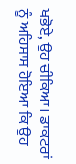ਖਭੋਏ, ਉਹ ਚੀਕਿਆ। ਡਾਕਟਰਾਂ ਨੂੰ ਅਹਿਸਾਸ ਹੋਇਆ ਕਿ ਉਹ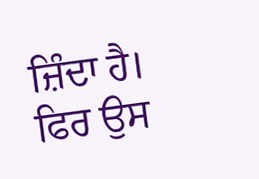ਜ਼ਿੰਦਾ ਹੈ। ਫਿਰ ਉਸ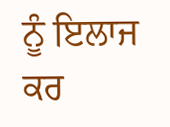ਨੂੰ ਇਲਾਜ ਕਰ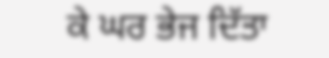ਕੇ ਘਰ ਭੇਜ ਦਿੱਤਾ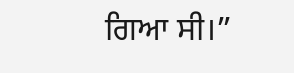ਗਿਆ ਸੀ।”